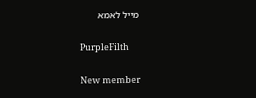מייל לאמא

PurpleFilth

New member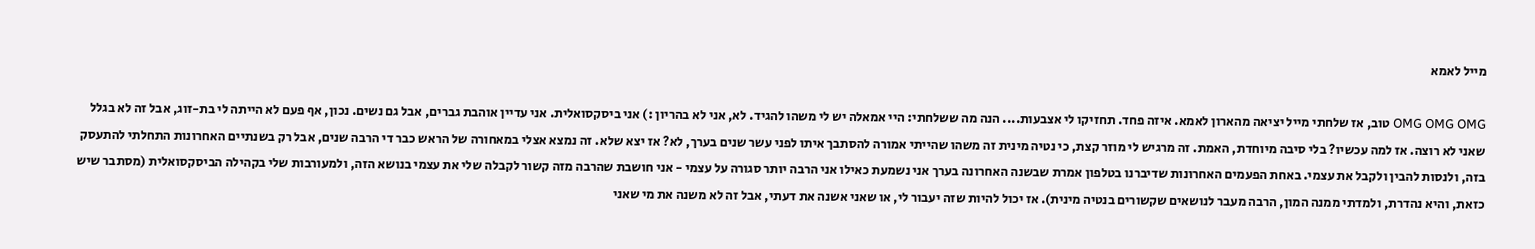מייל לאמא

OMG OMG OMG טוב, אז שלחתי מייל יציאה מהארון לאמא. איזה פחד. תחזיקו לי אצבעות.... הנה מה ששלחתי: היי אמאלה יש לי משהו להגיד. לא, אני לא בהריון :) אני ביסקסואלית. אני עדיין אוהבת גברים, אבל גם נשים. נכון, אף פעם לא הייתה לי בת-זוג, אבל זה לא בגלל שאני לא רוצה. אז למה עכשיו? בלי סיבה מיוחדת, האמת. זה מרגיש לי מוזר קצת, כי נטיה מינית זה משהו שהייתי אמורה להסתבך איתו לפני עשר שנים בערך, לא? אז יצא שלא. זה נמצא אצלי במאחורה של הראש כבר די הרבה שנים, אבל רק בשנתיים האחרונות התחלתי להתעסק בזה, ולנסות להבין ולקבל את עצמי. באחת הפעמים האחרונות שדיברנו בטלפון אמרת שבשנה האחרונה בערך אני נשמעת כאילו אני הרבה יותר סגורה על עצמי - אני חושבת שהרבה מזה קשור לקבלה שלי את עצמי בנושא הזה, ולמעורבות שלי בקהילה הביסקסואלית (מסתבר שיש כזאת, והיא נהדרת, ולמדתי ממנה המון, הרבה מעבר לנושאים שקשורים בנטיה מינית). אז יכול להיות שזה יעבור לי, או שאני אשנה את דעתי, אבל זה לא משנה את מי שאני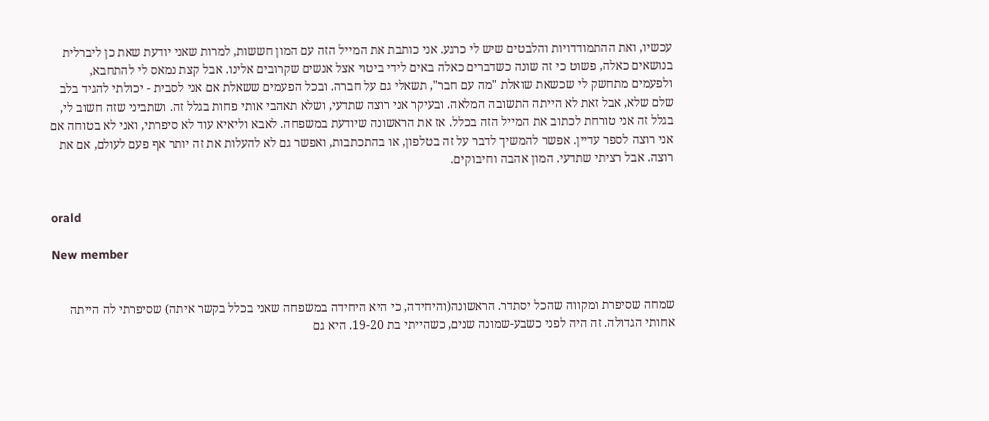עכשיו, ואת ההתמודדויות והלבטים שיש לי כרגע. אני כותבת את המייל הזה עם המון חששות, למרות שאני יודעת שאת כן ליברלית בנושאים כאלה, פשוט כי זה שונה כשדברים כאלה באים לידי ביטוי אצל אנשים שקרובים אלינו. אבל קצת נמאס לי להתחבא, ולפעמים מתחשק לי שכשאת שואלת "מה עם חבר", תשאלי גם על חברה. ובכל הפעמים ששאלת אם אני לסבית - יכולתי להגיד בלב שלם שלא, אבל זאת לא הייתה התשובה המלאה. ובעיקר אני רוצה שתדעי, ושלא תאהבי אותי פחות בגלל זה. ושתביני שזה חשוב לי, בגלל זה אני טורחת לכתוב את המייל הזה בכלל. אז את הראשונה שיודעת במשפחה. לאבא וליאיא עוד לא סיפרתי, ואני לא בטוחה אם אני רוצה לספר עדיין. אפשר להמשיך לדבר על זה בטלפון, או בהתכתבות, ואפשר גם לא להעלות את זה יותר אף פעם לעולם, אם את רוצה. אבל רציתי שתדעי. המון אהבה וחיבוקים.


orald

New member


שמחה שסיפרת ומקווה שהכל יסתדר. הראשונה(והיחידה, כי היא היחידה במשפחה שאני בכלל בקשר איתה) שסיפרתי לה הייתה אחותי הגדולה. זה היה לפני כשבע-שמונה שנים, כשהייתי בת 19-20. היא גם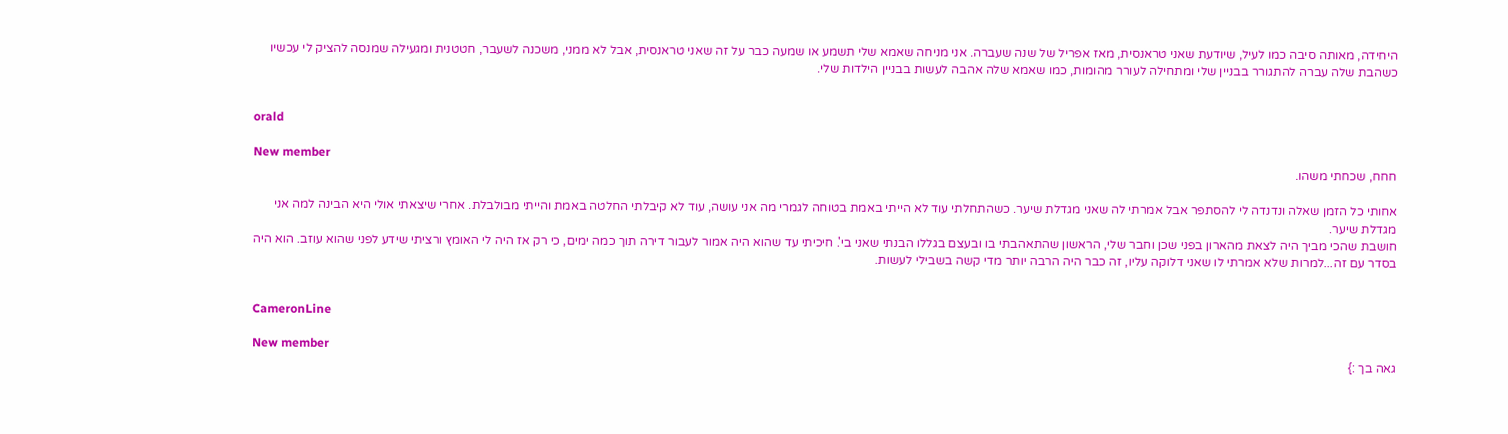היחידה, מאותה סיבה כמו לעיל, שיודעת שאני טראנסית, מאז אפריל של שנה שעברה. אני מניחה שאמא שלי תשמע או שמעה כבר על זה שאני טראנסית, אבל לא ממני, משכנה לשעבר, חטטנית ומגעילה שמנסה להציק לי עכשיו כשהבת שלה עברה להתגורר בבניין שלי ומתחילה לעורר מהומות, כמו שאמא שלה אהבה לעשות בבניין הילדות שלי.


orald

New member
חחח, שכחתי משהו.

אחותי כל הזמן שאלה ונדנדה לי להסתפר אבל אמרתי לה שאני מגדלת שיער. כשהתחלתי עוד לא הייתי באמת בטוחה לגמרי מה אני עושה, עוד לא קיבלתי החלטה באמת והייתי מבולבלת. אחרי שיצאתי אולי היא הבינה למה אני מגדלת שיער.
חושבת שהכי מביך היה לצאת מהארון בפני שכן וחבר שלי, הראשון שהתאהבתי בו ובעצם בגללו הבנתי שאני בי'. חיכיתי עד שהוא היה אמור לעבור דירה תוך כמה ימים, כי רק אז היה לי האומץ ורציתי שידע לפני שהוא עוזב. הוא היה בסדר עם זה...למרות שלא אמרתי לו שאני דלוקה עליו, זה כבר היה הרבה יותר מדי קשה בשבילי לעשות.


CameronLine

New member
גאה בך :}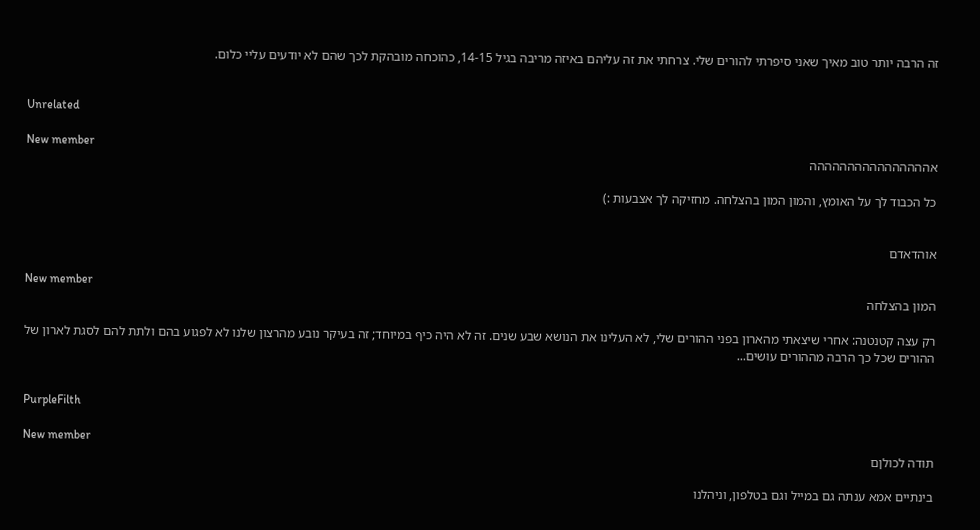זה הרבה יותר טוב מאיך שאני סיפרתי להורים שלי. צרחתי את זה עליהם באיזה מריבה בגיל 14-15, כהוכחה מובהקת לכך שהם לא יודעים עליי כלום.


Unrelated

New member
אהההההההההההההההה

כל הכבוד לך על האומץ, והמון המון בהצלחה. מחזיקה לך אצבעות :)


אוהדאדם

New member
המון בהצלחה

רק עצה קטנטנה: אחרי שיצאתי מהארון בפני ההורים שלי, לא העלינו את הנושא שבע שנים. זה לא היה כיף במיוחד; זה בעיקר נובע מהרצון שלנו לא לפגוע בהם ולתת להם לסגת לארון של ההורים שכל כך הרבה מההורים עושים...


PurpleFilth

New member
תודה לכולןם

בינתיים אמא ענתה גם במייל וגם בטלפון, וניהלנו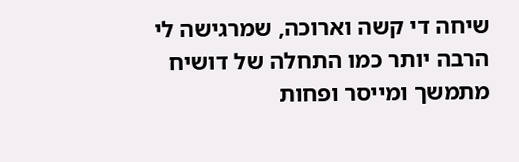שיחה די קשה וארוכה, שמרגישה לי הרבה יותר כמו התחלה של דושיח מתמשך ומייסר ופחות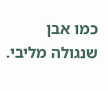כמו אבן שנגולה מליבי.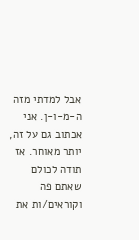אבל למדתי מזה ה-מ-ו-ן. אני אכתוב גם על זה, יותר מאוחר. אז תודה לכולם שאתם פה וקוראים/ות את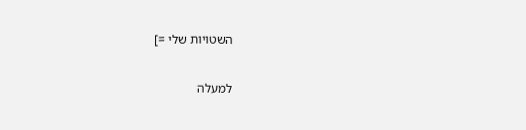השטויות שלי =]

למעלה